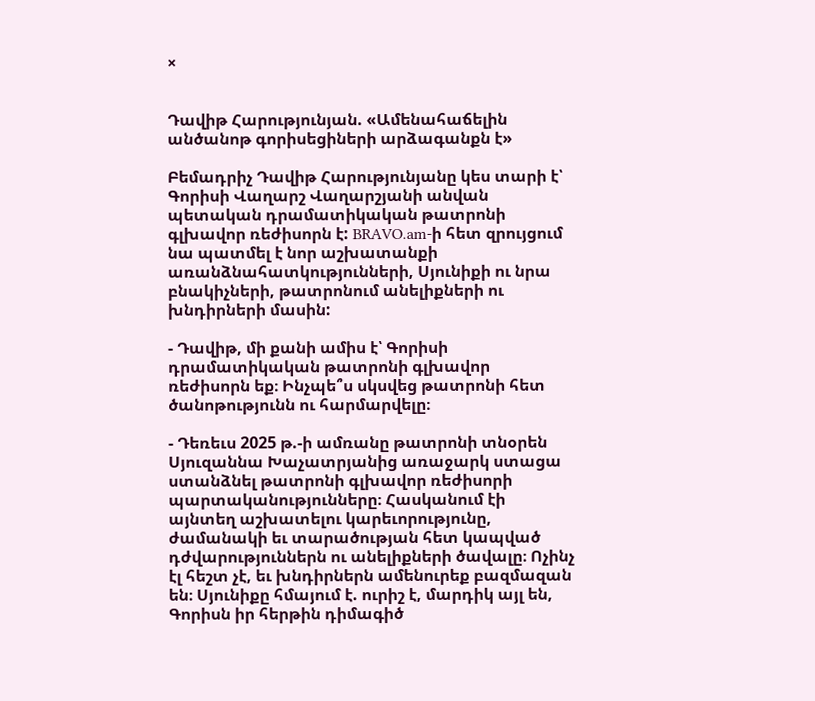×


Դավիթ Հարությունյան. «Ամենահաճելին անծանոթ գորիսեցիների արձագանքն է»

Բեմադրիչ Դավիթ Հարությունյանը կես տարի է՝ Գորիսի Վաղարշ Վաղարշյանի անվան պետական դրամատիկական թատրոնի գլխավոր ռեժիսորն է: BRAVO.am-ի հետ զրույցում նա պատմել է նոր աշխատանքի առանձնահատկությունների, Սյունիքի ու նրա բնակիչների, թատրոնում անելիքների ու խնդիրների մասին:

- Դավիթ, մի քանի ամիս է՝ Գորիսի դրամատիկական թատրոնի գլխավոր ռեժիսորն եք։ Ինչպե՞ս սկսվեց թատրոնի հետ ծանոթությունն ու հարմարվելը։

- Դեռեւս 2025 թ.-ի ամռանը թատրոնի տնօրեն Սյուզաննա Խաչատրյանից առաջարկ ստացա ստանձնել թատրոնի գլխավոր ռեժիսորի պարտականությունները։ Հասկանում էի այնտեղ աշխատելու կարեւորությունը, ժամանակի եւ տարածության հետ կապված դժվարություններն ու անելիքների ծավալը։ Ոչինչ էլ հեշտ չէ, եւ խնդիրներն ամենուրեք բազմազան են։ Սյունիքը հմայում է. ուրիշ է, մարդիկ այլ են, Գորիսն իր հերթին դիմագիծ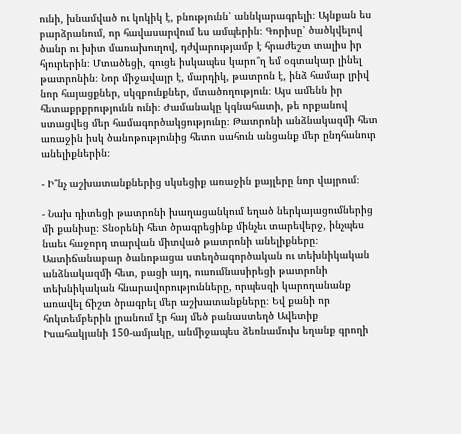ունի, խնամված ու կոկիկ է, բնությունն՝ աննկարագրելի։ Այնքան ես բարձրանում, որ հավասարվում ես ամպերին։ Գորիսը՝ ծածկվելով ծանր ու խիտ մառախուղով, դժվարությամբ է հրաժեշտ տալիս իր հյուրերին։ Մտածեցի, գուցե իսկապես կարո՞ղ եմ օգտակար լինել թատրոնին։ Նոր միջավայր է, մարդիկ, թատրոն է, ինձ համար լրիվ նոր հայացքներ, սկզբունքներ, մտածողություն։ Այս ամենն իր հետաքրքրությունն ունի։ Ժամանակը կգնահատի, թե որքանով ստացվեց մեր համագործակցությունը։ Թատրոնի անձնակազմի հետ առաջին իսկ ծանոթությունից հետո սահուն անցանք մեր ընդհանուր անելիքներին։

- Ի՞նչ աշխատանքներից սկսեցիք առաջին քայլերը նոր վայրում։

- Նախ դիտեցի թատրոնի խաղացանկում եղած ներկայացումներից մի քանիսը։ Տնօրենի հետ ծրագրեցինք մինչեւ տարեվերջ, ինչպես նաեւ հաջորդ տարվան միտված թատրոնի անելիքները։ Աստիճանաբար ծանոթացա ստեղծագործական ու տեխնիկական անձնակազմի հետ, բացի այդ, ուսումնասիրեցի թատրոնի տեխնիկական հնարավորությունները, որպեսզի կարողանանք առավել ճիշտ ծրագրել մեր աշխատանքները։ Եվ քանի որ հոկտեմբերին լրանում էր հայ մեծ բանաստեղծ Ավետիք Իսահակյանի 150-ամյակը, անմիջապես ձեռնամուխ եղանք գրողի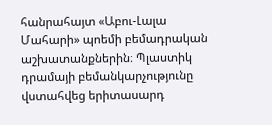հանրահայտ «Աբու-Լալա Մահարի» պոեմի բեմադրական աշխատանքներին։ Պլաստիկ դրամայի բեմանկարչությունը վստահվեց երիտասարդ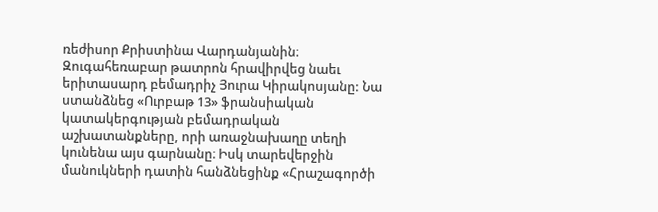ռեժիսոր Քրիստինա Վարդանյանին։ Զուգահեռաբար թատրոն հրավիրվեց նաեւ երիտասարդ բեմադրիչ Յուրա Կիրակոսյանը: Նա ստանձնեց «Ուրբաթ 13» ֆրանսիական կատակերգության բեմադրական աշխատանքները, որի առաջնախաղը տեղի կունենա այս գարնանը։ Իսկ տարեվերջին մանուկների դատին հանձնեցինք «Հրաշագործի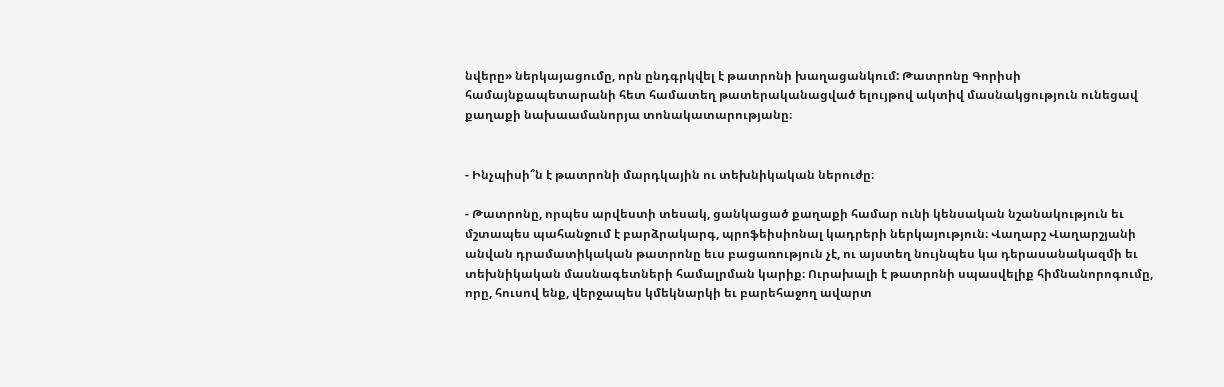նվերը» ներկայացումը, որն ընդգրկվել է թատրոնի խաղացանկում: Թատրոնը Գորիսի համայնքապետարանի հետ համատեղ թատերականացված ելույթով ակտիվ մասնակցություն ունեցավ քաղաքի նախաամանորյա տոնակատարությանը։


- Ինչպիսի՞ն է թատրոնի մարդկային ու տեխնիկական ներուժը։

- Թատրոնը, որպես արվեստի տեսակ, ցանկացած քաղաքի համար ունի կենսական նշանակություն եւ մշտապես պահանջում է բարձրակարգ, պրոֆեիսիոնալ կադրերի ներկայություն։ Վաղարշ Վաղարշյանի անվան դրամատիկական թատրոնը եւս բացառություն չէ, ու այստեղ նույնպես կա դերասանակազմի եւ տեխնիկական մասնագետների համալրման կարիք։ Ուրախալի է թատրոնի սպասվելիք հիմնանորոգումը, որը, հուսով ենք, վերջապես կմեկնարկի եւ բարեհաջող ավարտ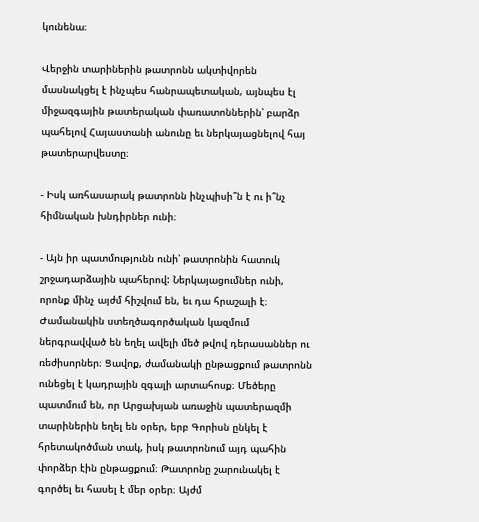կունենա։

Վերջին տարիներին թատրոնն ակտիվորեն մասնակցել է ինչպես հանրապետական, այնպես էլ միջազգային թատերական փառատոններին՝ բարձր պահելով Հայաստանի անունը եւ ներկայացնելով հայ թատերարվեստը։

- Իսկ առհասարակ թատրոնն ինչպիսի՞ն է ու ի՞նչ հիմնական խնդիրներ ունի։

- Այն իր պատմությունն ունի՝ թատրոնին հատուկ շրջադարձային պահերով: Ներկայացումներ ունի, որոնք մինչ այժմ հիշվում են, եւ դա հրաշալի է։ Ժամանակին ստեղծագործական կազմում ներգրավված են եղել ավելի մեծ թվով դերասաններ ու ռեժիսորներ։ Ցավոք, ժամանակի ընթացքում թատրոնն ունեցել է կադրային զգալի արտահոսք։ Մեծերը պատմում են, որ Արցախյան առաջին պատերազմի տարիներին եղել են օրեր, երբ Գորիսն ընկել է հրետակոծման տակ, իսկ թատրոնում այդ պահին փորձեր էին ընթացքում։ Թատրոնը շարունակել է գործել եւ հասել է մեր օրեր։ Այժմ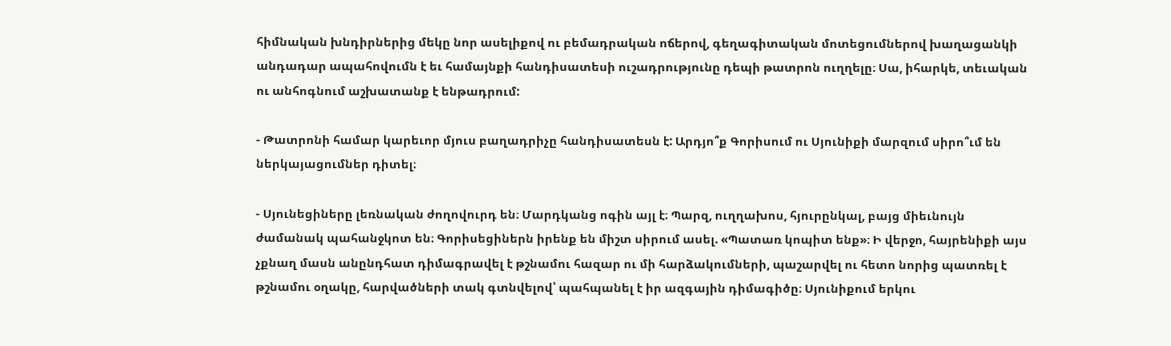հիմնական խնդիրներից մեկը նոր ասելիքով ու բեմադրական ոճերով, գեղագիտական մոտեցումներով խաղացանկի անդադար ապահովումն է եւ համայնքի հանդիսատեսի ուշադրությունը դեպի թատրոն ուղղելը։ Սա, իհարկե, տեւական ու անհոգնում աշխատանք է ենթադրում:

- Թատրոնի համար կարեւոր մյուս բաղադրիչը հանդիսատեսն է: Արդյո՞ք Գորիսում ու Սյունիքի մարզում սիրո՞ւմ են ներկայացումներ դիտել։

- Սյունեցիները լեռնական ժողովուրդ են։ Մարդկանց ոգին այլ է։ Պարզ, ուղղախոս, հյուրընկալ, բայց միեւնույն ժամանակ պահանջկոտ են։ Գորիսեցիներն իրենք են միշտ սիրում ասել. «Պատառ կոպիտ ենք»։ Ի վերջո, հայրենիքի այս չքնաղ մասն անընդհատ դիմագրավել է թշնամու հազար ու մի հարձակումների, պաշարվել ու հետո նորից պատռել է թշնամու օղակը, հարվածների տակ գտնվելով՝ պահպանել է իր ազգային դիմագիծը։ Սյունիքում երկու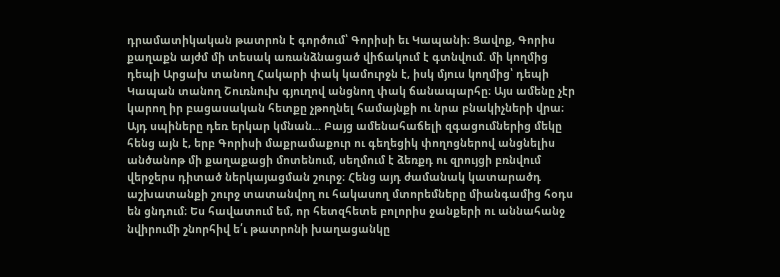դրամատիկական թատրոն է գործում՝ Գորիսի եւ Կապանի։ Ցավոք, Գորիս քաղաքն այժմ մի տեսակ առանձնացած վիճակում է գտնվում. մի կողմից դեպի Արցախ տանող Հակարի փակ կամուրջն է, իսկ մյուս կողմից՝ դեպի Կապան տանող Շուռնուխ գյուղով անցնող փակ ճանապարհը։ Այս ամենը չէր կարող իր բացասական հետքը չթողնել համայնքի ու նրա բնակիչների վրա։ Այդ սպիները դեռ երկար կմնան... Բայց ամենահաճելի զգացումներից մեկը հենց այն է, երբ Գորիսի մաքրամաքուր ու գեղեցիկ փողոցներով անցնելիս անծանոթ մի քաղաքացի մոտենում, սեղմում է ձեռքդ ու զրույցի բռնվում վերջերս դիտած ներկայացման շուրջ։ Հենց այդ ժամանակ կատարածդ աշխատանքի շուրջ տատանվող ու հակասող մտորեմները միանգամից հօդս են ցնդում։ Ես հավատում եմ, որ հետզհետե բոլորիս ջանքերի ու աննահանջ նվիրումի շնորհիվ ե՛ւ թատրոնի խաղացանկը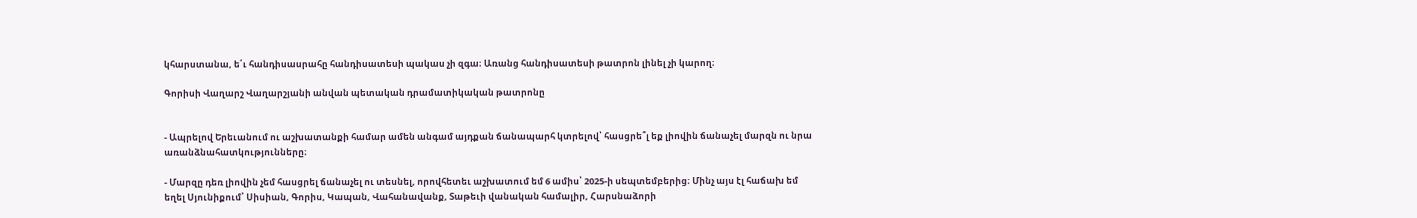կհարստանա, ե՛ւ հանդիսասրահը հանդիսատեսի պակաս չի զգա։ Առանց հանդիսատեսի թատրոն լինել չի կարող։

Գորիսի Վաղարշ Վաղարշյանի անվան պետական դրամատիկական թատրոնը


- Ապրելով Երեւանում ու աշխատանքի համար ամեն անգամ այդքան ճանապարհ կտրելով՝ հասցրե՞լ եք լիովին ճանաչել մարզն ու նրա առանձնահատկությունները։

- Մարզը դեռ լիովին չեմ հասցրել ճանաչել ու տեսնել, որովհետեւ աշխատում եմ 6 ամիս՝ 2025-ի սեպտեմբերից։ Մինչ այս էլ հաճախ եմ եղել Սյունիքում՝ Սիսիան, Գորիս, Կապան, Վահանավանք, Տաթեւի վանական համալիր, Հարսնաձորի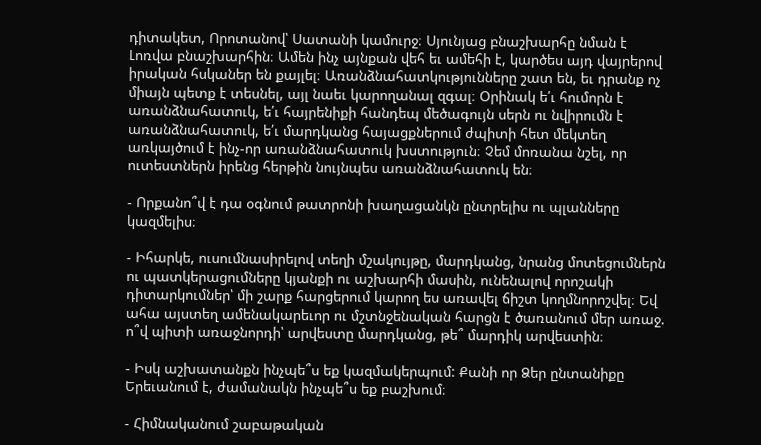դիտակետ, Որոտանով՝ Սատանի կամուրջ։ Սյունյաց բնաշխարհը նման է Լոռվա բնաշխարհին։ Ամեն ինչ այնքան վեհ եւ ամեհի է, կարծես այդ վայրերով իրական հսկաներ են քայլել։ Առանձնահատկությունները շատ են, եւ դրանք ոչ միայն պետք է տեսնել, այլ նաեւ կարողանալ զգալ։ Օրինակ ե՛ւ հումորն է առանձնահատուկ, ե՛ւ հայրենիքի հանդեպ մեծագույն սերն ու նվիրումն է առանձնահատուկ, ե՛ւ մարդկանց հայացքներում ժպիտի հետ մեկտեղ առկայծում է ինչ-որ առանձնահատուկ խստություն։ Չեմ մոռանա նշել, որ ուտեստներն իրենց հերթին նույնպես առանձնահատուկ են։

- Որքանո՞վ է դա օգնում թատրոնի խաղացանկն ընտրելիս ու պլանները կազմելիս։

- Իհարկե, ուսումնասիրելով տեղի մշակույթը, մարդկանց, նրանց մոտեցումներն ու պատկերացումները կյանքի ու աշխարհի մասին, ունենալով որոշակի դիտարկումներ՝ մի շարք հարցերում կարող ես առավել ճիշտ կողմնորոշվել։ Եվ ահա այստեղ ամենակարեւոր ու մշտնջենական հարցն է ծառանում մեր առաջ. ո՞վ պիտի առաջնորդի՝ արվեստը մարդկանց, թե՞ մարդիկ արվեստին։

- Իսկ աշխատանքն ինչպե՞ս եք կազմակերպում: Քանի որ Ձեր ընտանիքը Երեւանում է, ժամանակն ինչպե՞ս եք բաշխում։

- Հիմնականում շաբաթական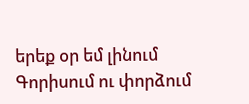երեք օր եմ լինում Գորիսում ու փորձում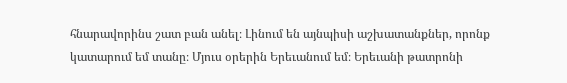հնարավորինս շատ բան անել։ Լինում են այնպիսի աշխատանքներ, որոնք կատարում եմ տանը։ Մյուս օրերին Երեւանում եմ։ Երեւանի թատրոնի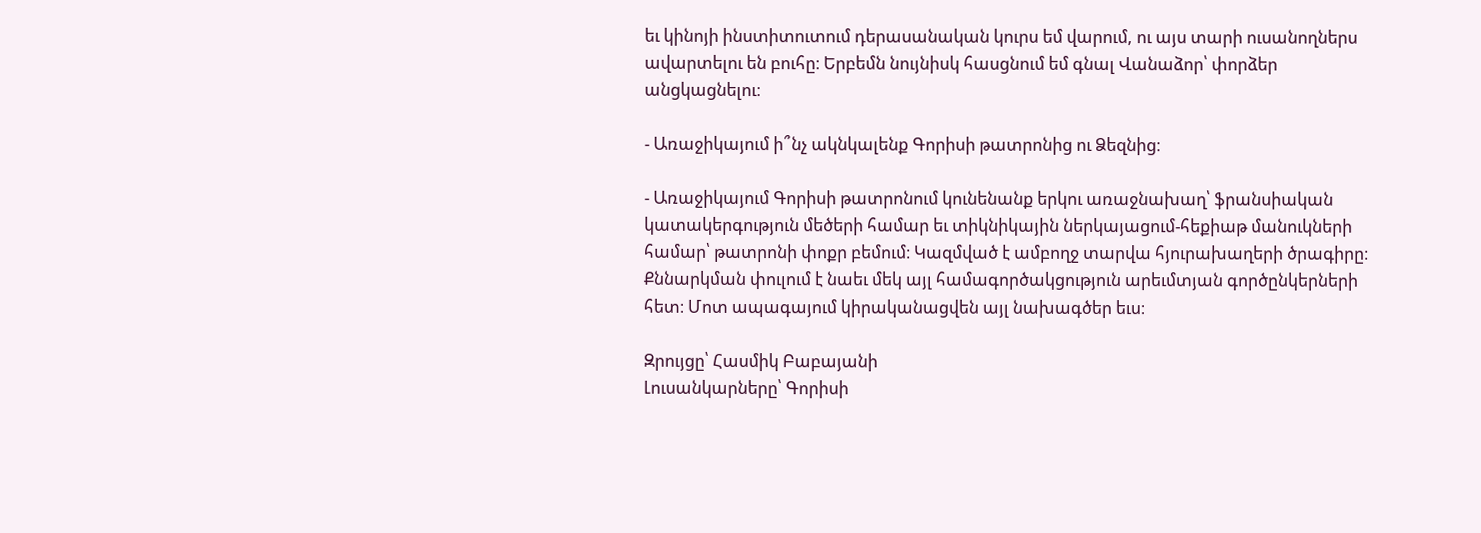եւ կինոյի ինստիտուտում դերասանական կուրս եմ վարում, ու այս տարի ուսանողներս ավարտելու են բուհը։ Երբեմն նույնիսկ հասցնում եմ գնալ Վանաձոր՝ փորձեր անցկացնելու։

- Առաջիկայում ի՞նչ ակնկալենք Գորիսի թատրոնից ու Ձեզնից։

- Առաջիկայում Գորիսի թատրոնում կունենանք երկու առաջնախաղ՝ ֆրանսիական կատակերգություն մեծերի համար եւ տիկնիկային ներկայացում-հեքիաթ մանուկների համար՝ թատրոնի փոքր բեմում։ Կազմված է ամբողջ տարվա հյուրախաղերի ծրագիրը։ Քննարկման փուլում է նաեւ մեկ այլ համագործակցություն արեւմտյան գործընկերների հետ։ Մոտ ապագայում կիրականացվեն այլ նախագծեր եւս։

Զրույցը՝ Հասմիկ Բաբայանի
Լուսանկարները՝ Գորիսի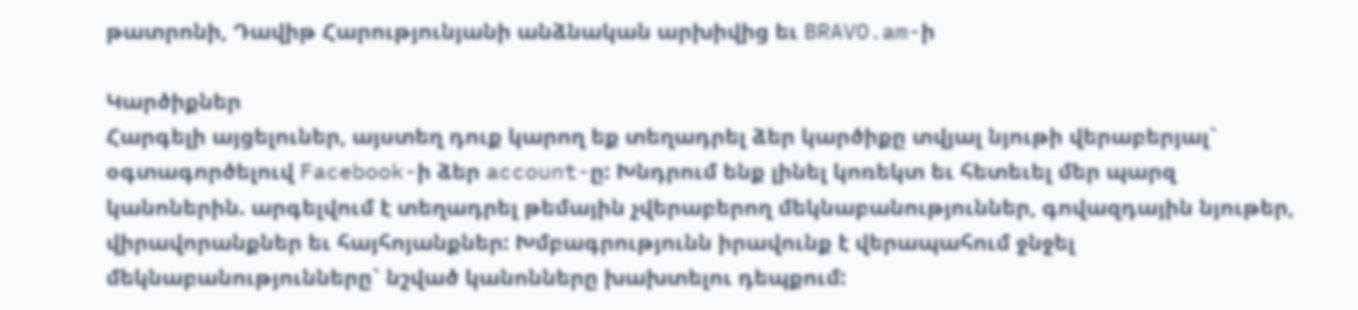թատրոնի, Դավիթ Հարությունյանի անձնական արխիվից եւ BRAVO.am-ի

Կարծիքներ
Հարգելի այցելուներ, այստեղ դուք կարող եք տեղադրել ձեր կարծիքը տվյալ նյութի վերաբերյալ` օգտագործելուվ Facebook-ի ձեր account-ը: Խնդրում ենք լինել կոռեկտ եւ հետեւել մեր պարզ կանոներին. արգելվում է տեղադրել թեմային չվերաբերող մեկնաբանություններ, գովազդային նյութեր, վիրավորանքներ եւ հայհոյանքներ: Խմբագրությունն իրավունք է վերապահում ջնջել մեկնաբանությունները` նշված կանոնները խախտելու դեպքում: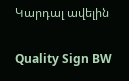Կարդալ ավելին

Quality Sign BW